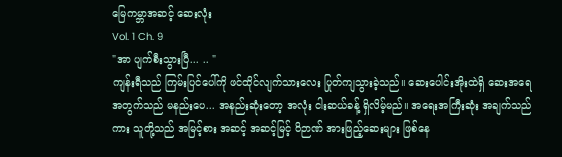မြေကမ္ဘာအဆင့် ဆေးလုံး
Vol. 1 Ch. 9
"အာ ပျက်စီးသွားပြီ... .. "
ကျန်းရီသည် ကြမ်းပြင်ပေါ်ကို ဖင်ထိုင်လျက်သားလေး ပြုတ်ကျသွားခဲ့သည်။ ဆေးပေါင်းအိုးထဲရှိ ဆေးအရေအတွက်သည် မနည်းပေ... အနည်းဆုံးတော့ အလုံး ငါးဆယ်ခန့် ရှိလိမ့်မည်။ အရေးအကြီးဆုံး အချက်သည်ကား သူတို့သည် အမြင့်စား အဆင့် အဆင့်မြင့် ဝိဉာဏ် အားဖြည့်ဆေးများ ဖြစ်နေ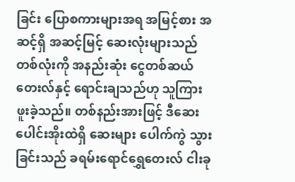ခြင်း ပြောစကားများအရ အမြင့်စား အဆင့်ရှိ အဆင့်မြင့် ဆေးလုံးများသည် တစ်လုံးကို အနည်းဆုံး ငွေတစ်ဆယ်တေးလ်နှင့် ရောင်းချသည်ဟု သူကြားဖူးခဲ့သည်။ တစ်နည်းအားဖြင့် ဒီဆေးပေါင်းအိုးထဲရှိ ဆေးများ ပေါက်ကွဲ သွားခြင်းသည် ခရမ်းရောင်ရွှေတေးလ် ငါးခု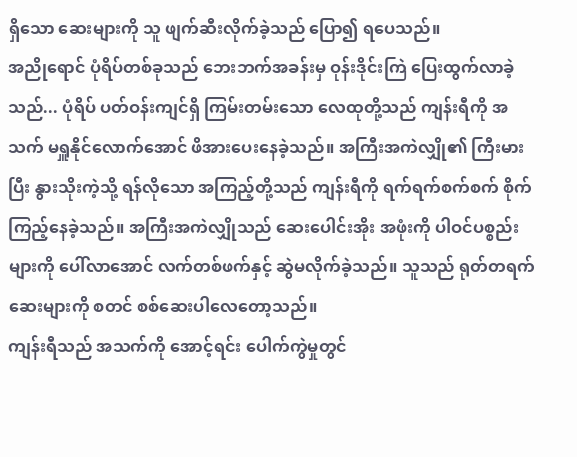ရှိသော ဆေးများကို သူ ဖျက်ဆီးလိုက်ခဲ့သည် ပြော၍ ရပေသည်။
အညိုရောင် ပုံရိပ်တစ်ခုသည် ဘေးဘက်အခန်းမှ ဝုန်းဒိုင်းကြဲ ပြေးထွက်လာခဲ့သည်... ပုံရိပ် ပတ်ဝန်းကျင်ရှိ ကြမ်းတမ်းသော လေထုတို့သည် ကျန်းရီကို အသက် မရှူနိုင်လောက်အောင် ဖိအားပေးနေခဲ့သည်။ အကြီးအကဲလျှို၏ ကြီးမားပြီး နွားသိုးကဲ့သို့ ရန်လိုသော အကြည့်တို့သည် ကျန်းရီကို ရက်ရက်စက်စက် စိုက်ကြည့်နေခဲ့သည်။ အကြီးအကဲလျှိုသည် ဆေးပေါင်းအိုး အဖုံးကို ပါဝင်ပစ္စည်းများကို ပေါ်လာအောင် လက်တစ်ဖက်နှင့် ဆွဲမလိုက်ခဲ့သည်။ သူသည် ရုတ်တရက် ဆေးများကို စတင် စစ်ဆေးပါလေတော့သည်။
ကျန်းရီသည် အသက်ကို အောင့်ရင်း ပေါက်ကွဲမှုတွင်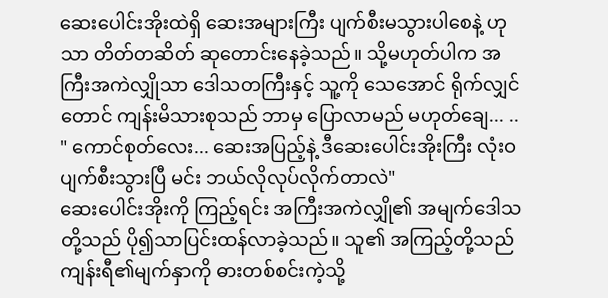ဆေးပေါင်းအိုးထဲရှိ ဆေးအများကြီး ပျက်စီးမသွားပါစေနဲ့ ဟုသာ တိတ်တဆိတ် ဆုတောင်းနေခဲ့သည်။ သို့မဟုတ်ပါက အကြီးအကဲလျှိုသာ ဒေါသတကြီးနှင့် သူ့ကို သေအောင် ရိုက်လျှင်တောင် ကျန်းမိသားစုသည် ဘာမှ ပြောလာမည် မဟုတ်ချေ... ..
" ကောင်စုတ်လေး... ဆေးအပြည့်နဲ့ ဒီဆေးပေါင်းအိုးကြီး လုံးဝပျက်စီးသွားပြီ မင်း ဘယ်လိုလုပ်လိုက်တာလဲ"
ဆေးပေါင်းအိုးကို ကြည့်ရင်း အကြီးအကဲလျှို၏ အမျက်ဒေါသတို့သည် ပို၍သာပြင်းထန်လာခဲ့သည်။ သူ၏ အကြည့်တို့သည် ကျန်းရီ၏မျက်နှာကို ဓားတစ်စင်းကဲ့သို့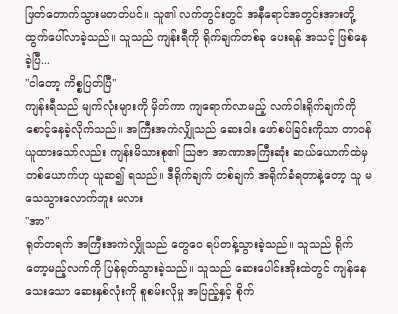ဖြတ်တောက်သွားမတတ်ပင်။ သူ၏ လက်တွင်းတွင် အနီရောင်အတွင်းအားတို့ ထွက်ပေါ်လာခဲ့သည်။ သူသည် ကျန်းရီကို ရိုက်ချက်တစ်ခု ပေးရန် အသင့် ဖြစ်နေခဲ့ပြီ...
"ငါတော့ ကိစ္စပြတ်ပြီ"
ကျန်းရီသည် မျက်လုံးများကို မှိတ်ကာ ကျရောက်လာမည့် လက်ဝါးရိုက်ချက်ကို စောင့်နေခဲ့လိုက်သည်။ အကြီးအကဲလျှိုသည် ဆေးဝါး ဖော်စပ်ခြင်းကိုသာ တာဝန်ယူထားသော်လည်း ကျန်းမိသားစု၏ သြဇာ အာဏာအကြီးဆုံး ဆယ်ယောက်ထဲမှ တစ်ယောက်ဟု ယူဆ၍ ရသည်။ ဒီရိုက်ချက် တစ်ချက် အရိုက်ခံရတာနဲ့တော့ သူ မသေသွားလောက်ဘူး မလား
"အာ"
ရုတ်တရက် အကြီးအကဲလျှိုသည် တွေဝေ ရပ်တန့်သွားခဲ့သည်။ သူသည် ရိုက်တော့မည့်လက်ကို ပြန်ရုတ်သွားခဲ့သည်။ သူသည် ဆေးပေါင်းအိုးထဲတွင် ကျန်နေသေးသော ဆေးနှစ်လုံးကို စူစမ်းလိုမှု အပြည့်နှင့် စိုက်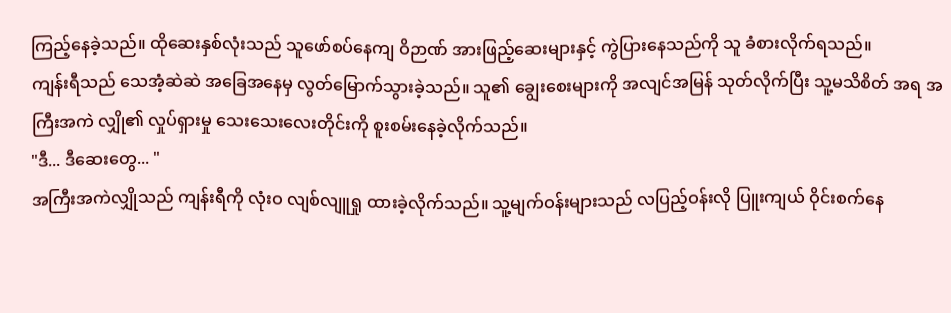ကြည့်နေခဲ့သည်။ ထိုဆေးနှစ်လုံးသည် သူဖော်စပ်နေကျ ဝိဉာဏ် အားဖြည့်ဆေးများနှင့် ကွဲပြားနေသည်ကို သူ ခံစားလိုက်ရသည်။
ကျန်းရီသည် သေအံ့ဆဲဆဲ အခြေအနေမှ လွတ်မြောက်သွားခဲ့သည်။ သူ၏ ချွေးစေးများကို အလျင်အမြန် သုတ်လိုက်ပြီး သူ့မသိစိတ် အရ အကြီးအကဲ လျှို၏ လှုပ်ရှားမှု သေးသေးလေးတိုင်းကို စူးစမ်းနေခဲ့လိုက်သည်။
"ဒီ... ဒီဆေးတွေ... "
အကြီးအကဲလျှိုသည် ကျန်းရီကို လုံးဝ လျစ်လျူရှု ထားခဲ့လိုက်သည်။ သူ့မျက်ဝန်းများသည် လပြည့်ဝန်းလို ပြူးကျယ် ဝိုင်းစက်နေ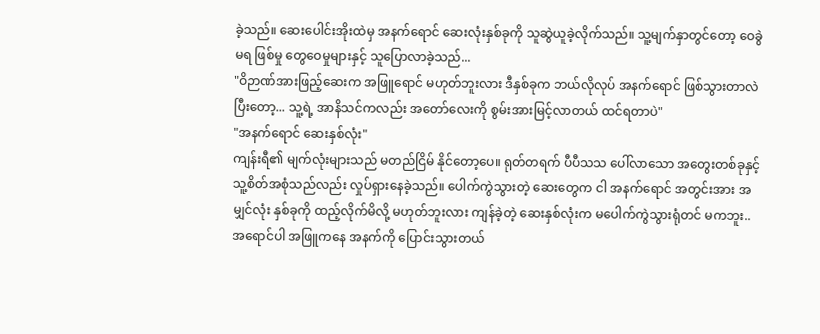ခဲ့သည်။ ဆေးပေါင်းအိုးထဲမှ အနက်ရောင် ဆေးလုံးနှစ်ခုကို သူဆွဲယူခဲ့လိုက်သည်။ သူ့မျက်နှာတွင်တော့ ဝေခွဲမရ ဖြစ်မှု တွေဝေမှုများနှင့် သူပြောလာခဲ့သည်...
"ဝိဉာဏ်အားဖြည့်ဆေးက အဖြူရောင် မဟုတ်ဘူးလား ဒီနှစ်ခုက ဘယ်လိုလုပ် အနက်ရောင် ဖြစ်သွားတာလဲ ပြီးတော့... သူ့ရဲ့ အာနိသင်ကလည်း အတော်လေးကို စွမ်းအားမြင့်လာတယ် ထင်ရတာပဲ"
"အနက်ရောင် ဆေးနှစ်လုံး"
ကျန်းရီ၏ မျက်လုံးများသည် မတည်ငြိမ် နိုင်တော့ပေ။ ရုတ်တရက် ပီပီသသ ပေါ်လာသော အတွေးတစ်ခုနှင့် သူ့စိတ်အစုံသည်လည်း လှုပ်ရှားနေခဲ့သည်။ ပေါက်ကွဲသွားတဲ့ ဆေးတွေက ငါ အနက်ရောင် အတွင်းအား အမျှင်လုံး နှစ်ခုကို ထည့်လိုက်မိလို့ မဟုတ်ဘူးလား ကျန်ခဲ့တဲ့ ဆေးနှစ်လုံးက မပေါက်ကွဲသွားရုံတင် မကဘူး.. အရောင်ပါ အဖြူကနေ အနက်ကို ပြောင်းသွားတယ်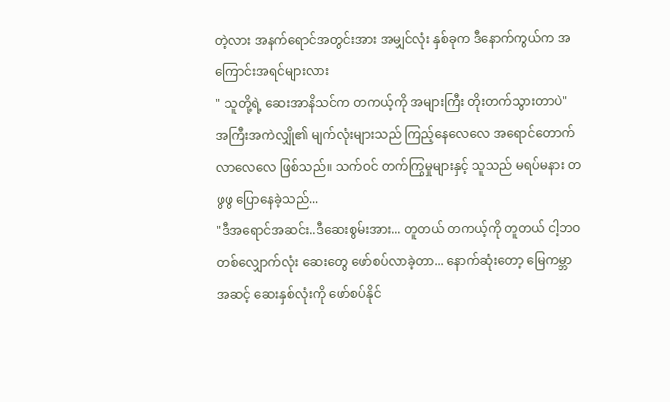တဲ့လား အနက်ရောင်အတွင်းအား အမျှင်လုံး နှစ်ခုက ဒီနောက်ကွယ်က အကြောင်းအရင်များလား
" သူတို့ရဲ့ ဆေးအာနိသင်က တကယ့်ကို အများကြီး တိုးတက်သွားတာပဲ"
အကြီးအကဲလျှို၏ မျက်လုံးများသည် ကြည့်နေလေလေ အရောင်တောက်လာလေလေ ဖြစ်သည်။ သက်ဝင် တက်ကြွမှုများနှင့် သူသည် မရပ်မနား တဖွဖွ ပြောနေခဲ့သည်...
"ဒီအရောင်အဆင်း..ဒီဆေးစွမ်းအား... တူတယ် တကယ့်ကို တူတယ် ငါ့ဘဝ တစ်လျှောက်လုံး ဆေးတွေ ဖော်စပ်လာခဲ့တာ... နောက်ဆုံးတော့ မြေကမ္ဘာအဆင့် ဆေးနှစ်လုံးကို ဖော်စပ်နိုင်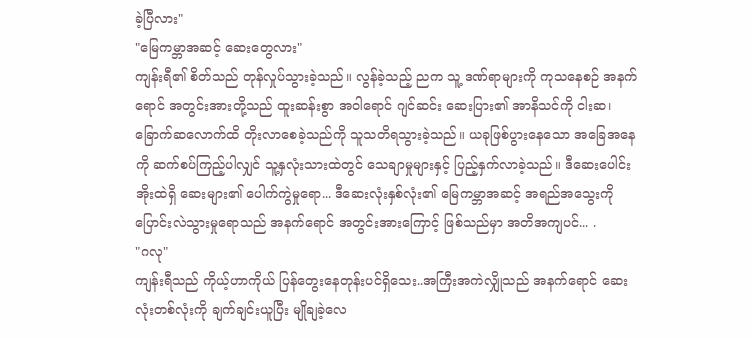ခဲ့ပြီလား"
"မြေကမ္ဘာအဆင့် ဆေးတွေလား"
ကျန်းရီ၏ စိတ်သည် တုန်လှုပ်သွားခဲ့သည်။ လွန်ခဲ့သည့် ညက သူ့ ဒဏ်ရာများကို ကုသနေစဉ် အနက်ရောင် အတွင်းအားတို့သည် ထူးဆန်းစွာ အဝါရောင် ဂျင်ဆင်း ဆေးပြား၏ အာနိသင်ကို ငါးဆ၊ ခြောက်ဆလောက်ထိ တိုးလာစေခဲ့သည်ကို သူသတိရသွားခဲ့သည်။ ယခုဖြစ်ပွားနေသော အခြေအနေကို ဆက်စပ်ကြည့်ပါလျှင် သူ့နှလုံးသားထဲတွင် သေချာမှုများနှင့် ပြည့်နှက်လာခဲ့သည်။ ဒီဆေးပေါင်းအိုးထဲရှိ ဆေးများ၏ ပေါက်ကွဲမှုရော... ဒီဆေးလုံးနှစ်လုံး၏ မြေကမ္ဘာအဆင့် အရည်အသွေးကို ပြောင်းလဲသွားမှုရောသည် အနက်ရောင် အတွင်းအားကြောင့် ဖြစ်သည်မှာ အတိအကျပင်... .
"ဂလု"
ကျန်းရီသည် ကိုယ့်ဟာကိုယ် ပြန်တွေးနေတုန်းပင်ရှိသေး..အကြီးအကဲလျှိုသည် အနက်ရောင် ဆေးလုံးတစ်လုံးကို ချက်ချင်းယူပြီး မျိုချခဲ့လေ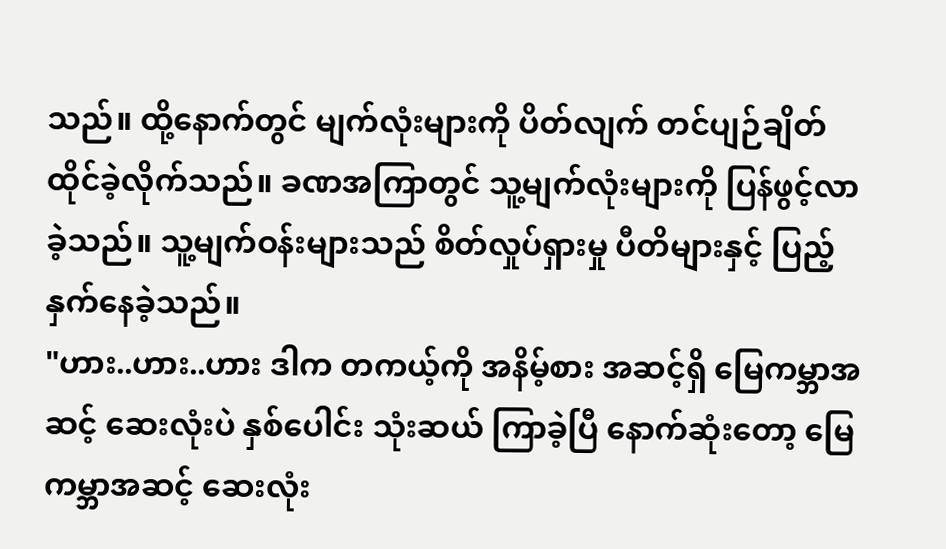သည်။ ထို့နောက်တွင် မျက်လုံးများကို ပိတ်လျက် တင်ပျဉ်ချိတ် ထိုင်ခဲ့လိုက်သည်။ ခဏအကြာတွင် သူ့မျက်လုံးများကို ပြန်ဖွင့်လာခဲ့သည်။ သူ့မျက်ဝန်းများသည် စိတ်လှုပ်ရှားမှု ပီတိများနှင့် ပြည့်နှက်နေခဲ့သည်။
"ဟား..ဟား..ဟား ဒါက တကယ့်ကို အနိမ့်စား အဆင့်ရှိ မြေကမ္ဘာအဆင့် ဆေးလုံးပဲ နှစ်ပေါင်း သုံးဆယ် ကြာခဲ့ပြီ နောက်ဆုံးတော့ မြေကမ္ဘာအဆင့် ဆေးလုံး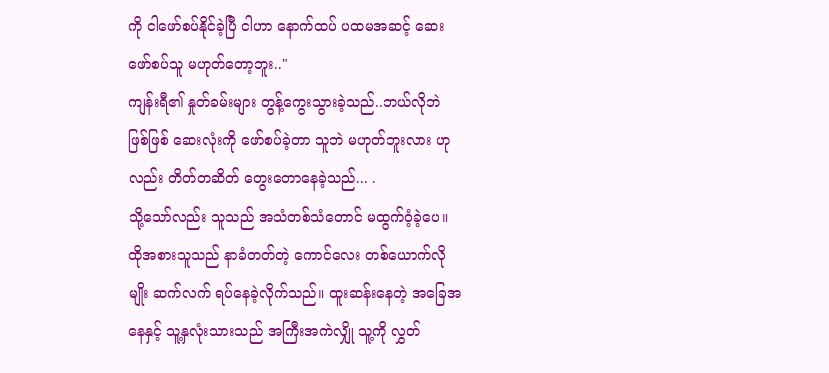ကို ငါဖော်စပ်နိုင်ခဲ့ပြီ ငါဟာ နောက်ထပ် ပထမအဆင့် ဆေးဖော်စပ်သူ မဟုတ်တော့ဘူး.."
ကျန်းရီ၏ နှုတ်ခမ်းများ တွန့်ကွေးသွားခဲ့သည်..ဘယ်လိုဘဲ ဖြစ်ဖြစ် ဆေးလုံးကို ဖော်စပ်ခဲ့တာ သူဘဲ မဟုတ်ဘူးလား ဟုလည်း တိတ်တဆိတ် တွေးတောနေခဲ့သည်... .
သို့သော်လည်း သူသည် အသံတစ်သံတောင် မထွက်ဝံ့ခဲ့ပေ။ ထိုအစားသူသည် နာခံတတ်တဲ့ ကောင်လေး တစ်ယောက်လိုမျိုး ဆက်လက် ရပ်နေခဲ့လိုက်သည်။ ထူးဆန်းနေတဲ့ အခြေအနေနှင့် သူ့နှလုံးသားသည် အကြီးအကဲလျှို သူ့ကို လွှတ်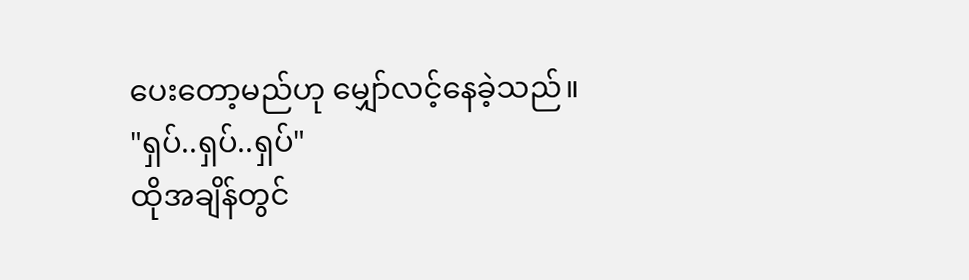ပေးတော့မည်ဟု မျှော်လင့်နေခဲ့သည်။
"ရှပ်..ရှပ်..ရှပ်"
ထိုအချိန်တွင်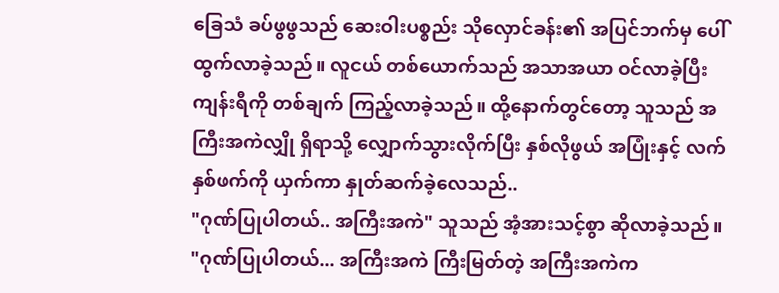ခြေသံ ခပ်ဖွဖွသည် ဆေးဝါးပစ္စည်း သိုလှောင်ခန်း၏ အပြင်ဘက်မှ ပေါ်ထွက်လာခဲ့သည်။ လူငယ် တစ်ယောက်သည် အသာအယာ ဝင်လာခဲ့ပြီး ကျန်းရီကို တစ်ချက် ကြည့်လာခဲ့သည်။ ထို့နောက်တွင်တော့ သူသည် အကြီးအကဲလျှို ရှိရာသို့ လျှောက်သွားလိုက်ပြီး နှစ်လိုဖွယ် အပြုံးနှင့် လက်နှစ်ဖက်ကို ယှက်ကာ နှုတ်ဆက်ခဲ့လေသည်..
"ဂုဏ်ပြုပါတယ်.. အကြီးအကဲ" သူသည် အံ့အားသင့်စွာ ဆိုလာခဲ့သည်။
"ဂုဏ်ပြုပါတယ်... အကြီးအကဲ ကြီးမြတ်တဲ့ အကြီးအကဲက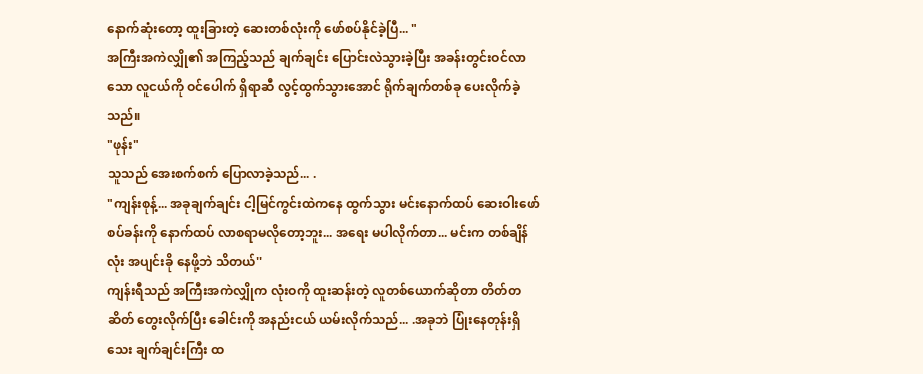နောက်ဆုံးတော့ ထူးခြားတဲ့ ဆေးတစ်လုံးကို ဖော်စပ်နိုင်ခဲ့ပြီ... "
အကြီးအကဲလျှို၏ အကြည့်သည် ချက်ချင်း ပြောင်းလဲသွားခဲ့ပြီး အခန်းတွင်းဝင်လာသော လူငယ်ကို ဝင်ပေါက် ရှိရာဆီ လွင့်ထွက်သွားအောင် ရိုက်ချက်တစ်ခု ပေးလိုက်ခဲ့သည်။
"ဖုန်း"
သူသည် အေးစက်စက် ပြောလာခဲ့သည်... .
"ကျန်းစုန့်... အခုချက်ချင်း ငါ့မြင်ကွင်းထဲကနေ ထွက်သွား မင်းနောက်ထပ် ဆေးဝါးဖော်စပ်ခန်းကို နောက်ထပ် လာစရာမလိုတော့ဘူး... အရေး မပါလိုက်တာ... မင်းက တစ်ချိန်လုံး အပျင်းခို နေဖို့ဘဲ သိတယ်''
ကျန်းရီသည် အကြီးအကဲလျှိုက လုံးဝကို ထူးဆန်းတဲ့ လူတစ်ယောက်ဆိုတာ တိတ်တဆိတ် တွေးလိုက်ပြီး ခေါင်းကို အနည်းငယ် ယမ်းလိုက်သည်... .အခုဘဲ ပြုံးနေတုန်းရှိသေး ချက်ချင်းကြီး ထ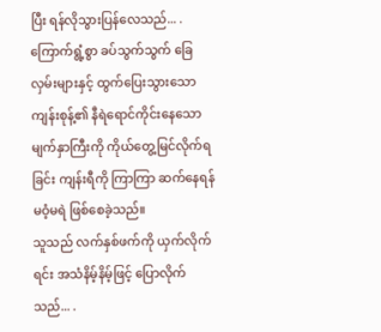ပြီး ရန်လိုသွားပြန်လေသည်... .
ကြောက်ရွံ့စွာ ခပ်သွက်သွက် ခြေလှမ်းများနှင့် ထွက်ပြေးသွားသော ကျန်းစုန့်၏ နီရဲရောင်ကိုင်းနေသော မျက်နှာကြီးကို ကိုယ်တွေ့မြင်လိုက်ရခြင်း ကျန်းရီကို ကြာကြာ ဆက်နေရန် မဝံ့မရဲ ဖြစ်စေခဲ့သည်။
သူသည် လက်နှစ်ဖက်ကို ယှက်လိုက်ရင်း အသံနိမ့်နိမ့်ဖြင့် ပြောလိုက်သည်... .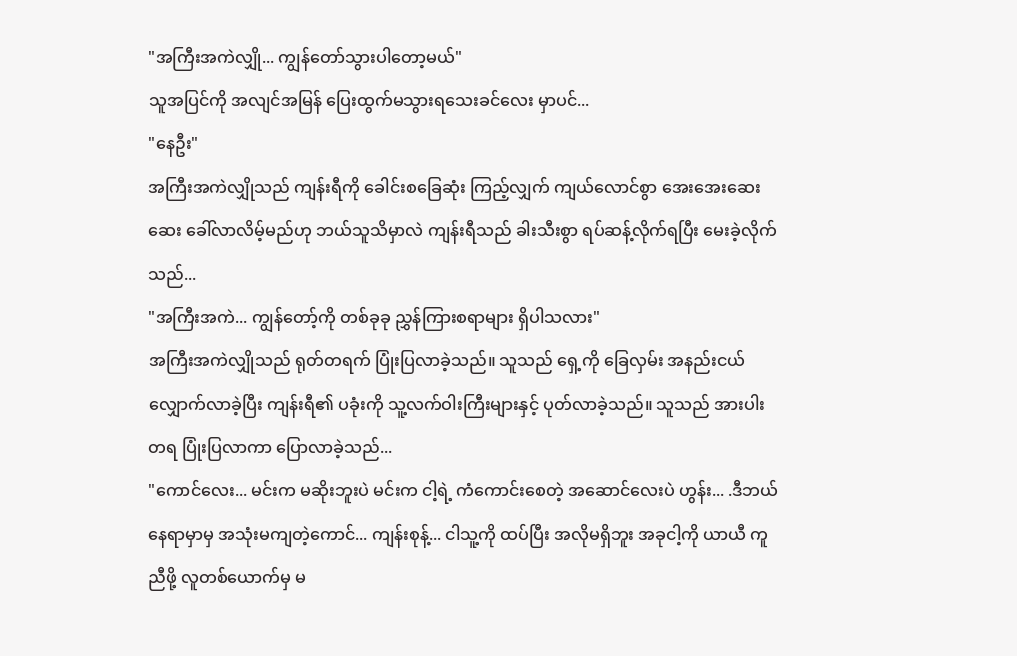"အကြီးအကဲလျှို... ကျွန်တော်သွားပါတော့မယ်"
သူအပြင်ကို အလျင်အမြန် ပြေးထွက်မသွားရသေးခင်လေး မှာပင်...
"နေဦး"
အကြီးအကဲလျှိုသည် ကျန်းရီကို ခေါင်းစခြေဆုံး ကြည့်လျှက် ကျယ်လောင်စွာ အေးအေးဆေးဆေး ခေါ်လာလိမ့်မည်ဟု ဘယ်သူသိမှာလဲ ကျန်းရီသည် ခါးသီးစွာ ရပ်ဆန့်လိုက်ရပြီး မေးခဲ့လိုက်သည်...
"အကြီးအကဲ... ကျွန်တော့်ကို တစ်ခုခု ညွှန်ကြားစရာများ ရှိပါသလား"
အကြီးအကဲလျှိုသည် ရုတ်တရက် ပြုံးပြလာခဲ့သည်။ သူသည် ရှေ့ကို ခြေလှမ်း အနည်းငယ် လျှောက်လာခဲ့ပြီး ကျန်းရီ၏ ပခုံးကို သူ့လက်ဝါးကြီးများနှင့် ပုတ်လာခဲ့သည်။ သူသည် အားပါးတရ ပြုံးပြလာကာ ပြောလာခဲ့သည်...
"ကောင်လေး... မင်းက မဆိုးဘူးပဲ မင်းက ငါ့ရဲ့ ကံကောင်းစေတဲ့ အဆောင်လေးပဲ ဟွန်း... .ဒီဘယ်နေရာမှာမှ အသုံးမကျတဲ့ကောင်... ကျန်းစုန့်... ငါသူ့ကို ထပ်ပြီး အလိုမရှိဘူး အခုငါ့ကို ယာယီ ကူညီဖို့ လူတစ်ယောက်မှ မ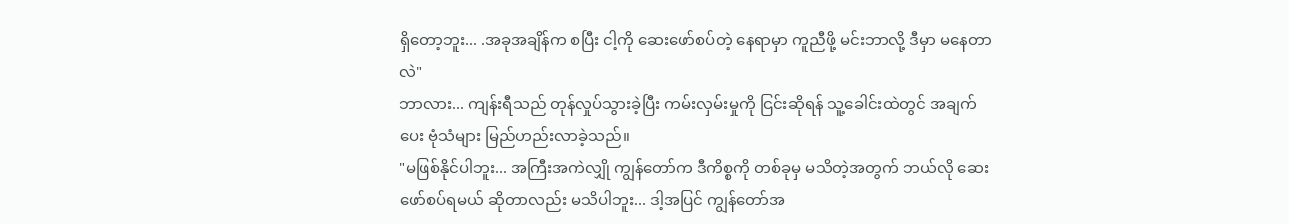ရှိတော့ဘူး... .အခုအချိန်က စပြီး ငါ့ကို ဆေးဖော်စပ်တဲ့ နေရာမှာ ကူညီဖို့ မင်းဘာလို့ ဒီမှာ မနေတာလဲ"
ဘာလား... ကျန်းရီသည် တုန်လှုပ်သွားခဲ့ပြီး ကမ်းလှမ်းမှုကို ငြင်းဆိုရန် သူ့ခေါင်းထဲတွင် အချက်ပေး ဗုံသံများ မြည်ဟည်းလာခဲ့သည်။
"မဖြစ်နိုင်ပါဘူး... အကြီးအကဲလျှို ကျွန်တော်က ဒီကိစ္စကို တစ်ခုမှ မသိတဲ့အတွက် ဘယ်လို ဆေးဖော်စပ်ရမယ် ဆိုတာလည်း မသိပါဘူး... ဒါ့အပြင် ကျွန်တော်အ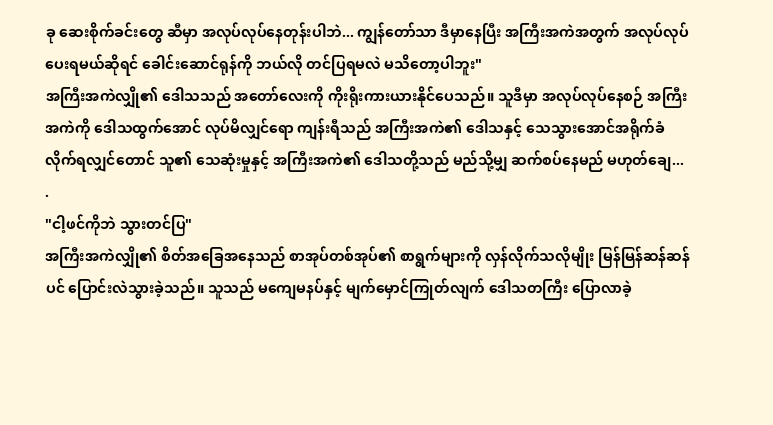ခု ဆေးစိုက်ခင်းတွေ ဆီမှာ အလုပ်လုပ်နေတုန်းပါဘဲ... ကျွန်တော်သာ ဒီမှာနေပြီး အကြီးအကဲအတွက် အလုပ်လုပ်ပေးရမယ်ဆိုရင် ခေါင်းဆောင်ရုန်ကို ဘယ်လို တင်ပြရမလဲ မသိတော့ပါဘူး"
အကြီးအကဲလျှို၏ ဒေါသသည် အတော်လေးကို ကိုးရိုးကားယားနိုင်ပေသည်။ သူဒီမှာ အလုပ်လုပ်နေစဉ် အကြီးအကဲကို ဒေါသထွက်အောင် လုပ်မိလျှင်ရော ကျန်းရီသည် အကြီးအကဲ၏ ဒေါသနှင့် သေသွားအောင်အရိုက်ခံလိုက်ရလျှင်တောင် သူ၏ သေဆုံးမှုနှင့် အကြီးအကဲ၏ ဒေါသတို့သည် မည်သို့မျှ ဆက်စပ်နေမည် မဟုတ်ချေ... .
"ငါ့ဖင်ကိုဘဲ သွားတင်ပြ"
အကြီးအကဲလျှို၏ စိတ်အခြေအနေသည် စာအုပ်တစ်အုပ်၏ စာရွက်များကို လှန်လိုက်သလိုမျိုး မြန်မြန်ဆန်ဆန်ပင် ပြောင်းလဲသွားခဲ့သည်။ သူသည် မကျေမနပ်နှင့် မျက်မှောင်ကြုတ်လျက် ဒေါသတကြီး ပြောလာခဲ့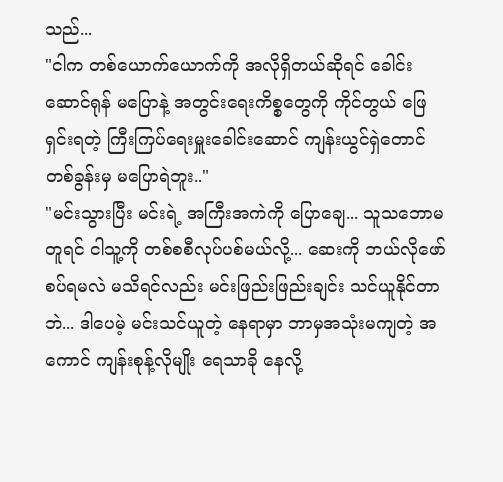သည်...
"ငါက တစ်ယောက်ယောက်ကို အလိုရှိတယ်ဆိုရင် ခေါင်းဆောင်ရုန် မပြောနဲ့ အတွင်းရေးကိစ္စတွေကို ကိုင်တွယ် ဖြေရှင်းရတဲ့ ကြီးကြပ်ရေးမှူးခေါင်းဆောင် ကျန်းယွင်ရှဲတောင် တစ်ခွန်းမှ မပြောရဲဘူး.."
"မင်းသွားပြီး မင်းရဲ့ အကြီးအကဲကို ပြောချေ... သူသဘောမတူရင် ငါသူ့ကို တစ်စစီလုပ်ပစ်မယ်လို့... ဆေးကို ဘယ်လိုဖော်စပ်ရမလဲ မသိရင်လည်း မင်းဖြည်းဖြည်းချင်း သင်ယူနိုင်တာဘဲ... ဒါပေမဲ့ မင်းသင်ယူတဲ့ နေရာမှာ ဘာမှအသုံးမကျတဲ့ အကောင် ကျန်းစုန့်လိုမျိုး ရေသာခို နေလို့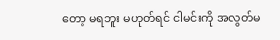တော့ မရဘူး မဟုတ်ရင် ငါမင်းကို အလွတ်မ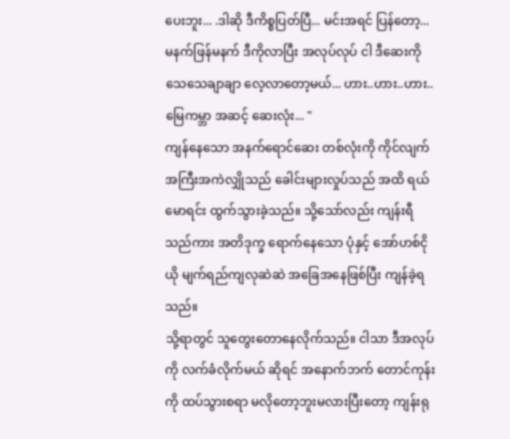ပေးဘူး... .ဒါဆို ဒီကိစ္စပြတ်ပြီ... မင်းအရင် ပြန်တော့... မနက်ဖြန်မနက် ဒီကိုလာပြီး အလုပ်လုပ် ငါ ဒီဆေးကို သေသေချာချာ လေ့လာတော့မယ်... ဟား..ဟား..ဟား..မြေကမ္ဘာ အဆင့် ဆေးလုံး... "
ကျန်နေသော အနက်ရောင်ဆေး တစ်လုံးကို ကိုင်လျက် အကြီးအကဲလျှိုသည် ခေါင်းများလှုပ်သည် အထိ ရယ်မောရင်း ထွက်သွားခဲ့သည်။ သို့သော်လည်း ကျန်းရီသည်ကား အတိဒုက္ခ ရောက်နေသော ပုံနှင့် အော်ဟစ်ငိုယို မျက်ရည်ကျလုဆဲဆဲ အခြေအနေဖြစ်ပြီး ကျန်ခဲ့ရသည်။
သို့ရာတွင် သူတွေးတောနေလိုက်သည်။ ငါသာ ဒီအလုပ်ကို လက်ခံလိုက်မယ် ဆိုရင် အနောက်ဘက် တောင်ကုန်းကို ထပ်သွားစရာ မလိုတော့ဘူးမလားပြီးတော့ ကျန်းရု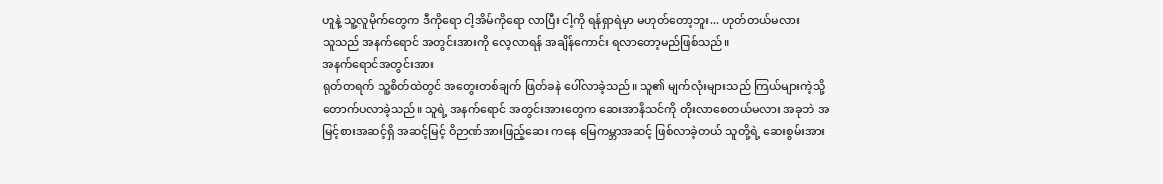ဟူနဲ့ သူ့လူမိုက်တွေက ဒီကိုရော ငါ့အိမ်ကိုရော လာပြီး ငါ့ကို ရန်ရှာရဲမှာ မဟုတ်တော့ဘူး... ဟုတ်တယ်မလား
သူသည် အနက်ရောင် အတွင်းအားကို လေ့လာရန် အချိန်ကောင်း ရလာတော့မည်ဖြစ်သည်။
အနက်ရောင်အတွင်းအား
ရုတ်တရက် သူ့စိတ်ထဲတွင် အတွေးတစ်ချက် ဖြတ်ခနဲ ပေါ်လာခဲ့သည်။ သူ၏ မျက်လုံးများသည် ကြယ်များကဲ့သို့ တောက်ပလာခဲ့သည်။ သူရဲ့ အနက်ရောင် အတွင်းအားတွေက ဆေးအာနိသင်ကို တိုးလာစေတယ်မလား အခုဘဲ အမြင့်စားအဆင့်ရှိ အဆင့်မြင့် ဝိဉာဏ်အားဖြည့်ဆေး ကနေ မြေကမ္ဘာအဆင့် ဖြစ်လာခဲ့တယ် သူတို့ရဲ့ ဆေးစွမ်းအား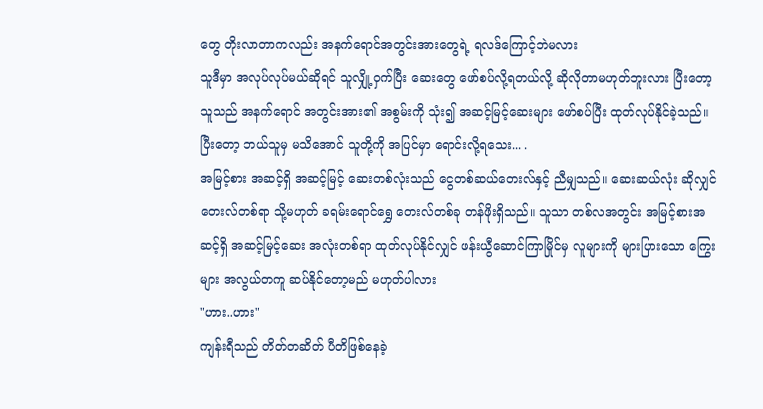တွေ တိုးလာတာကလည်း အနက်ရောင်အတွင်းအားတွေရဲ့ ရလဒ်ကြောင့်ဘဲမလား
သူဒီမှာ အလုပ်လုပ်မယ်ဆိုရင် သူလျှို့ဝှက်ပြီး ဆေးတွေ ဖော်စပ်လို့ရတယ်လို့ ဆိုလိုတာမဟုတ်ဘူးလား ပြီးတော့ သူသည် အနက်ရောင် အတွင်းအား၏ အစွမ်းကို သုံး၍ အဆင့်မြင့်ဆေးများ ဖော်စပ်ပြီး ထုတ်လုပ်နိုင်ခဲ့သည်။ ပြီးတော့ ဘယ်သူမှ မသိအောင် သူတို့ကို အပြင်မှာ ရောင်းလို့ရသေး... .
အမြင့်စား အဆင့်ရှိ အဆင့်မြင့် ဆေးတစ်လုံးသည် ငွေတစ်ဆယ်တေးလ်နှင့် ညီမျှသည်။ ဆေးဆယ်လုံး ဆိုလျှင် တေးလ်တစ်ရာ သို့မဟုတ် ခရမ်းရောင်ရွှေ တေးလ်တစ်ခု တန်ဖိုးရှိသည်။ သူသာ တစ်လအတွင်း အမြင့်စားအဆင့်ရှိ အဆင့်မြင့်ဆေး အလုံးတစ်ရာ ထုတ်လုပ်နိုင်လျှင် ဖန်းယွီဆောင်ကြာမြိုင်မှ လူများကို များပြားသော ကြွေးများ အလွယ်တကူ ဆပ်နိုင်တော့မည် မဟုတ်ပါလား
"ဟား..ဟား"
ကျန်းရီသည် တိတ်တဆိတ် ပီတိဖြစ်နေခဲ့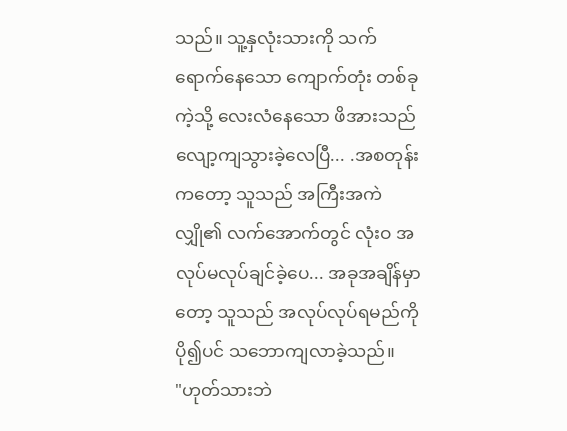သည်။ သူ့နှလုံးသားကို သက်ရောက်နေသော ကျောက်တုံး တစ်ခုကဲ့သို့ လေးလံနေသော ဖိအားသည် လျော့ကျသွားခဲ့လေပြီ... .အစတုန်းကတော့ သူသည် အကြီးအကဲလျှို၏ လက်အောက်တွင် လုံးဝ အလုပ်မလုပ်ချင်ခဲ့ပေ... အခုအချိန်မှာတော့ သူသည် အလုပ်လုပ်ရမည်ကို ပို၍ပင် သဘောကျလာခဲ့သည်။
"ဟုတ်သားဘဲ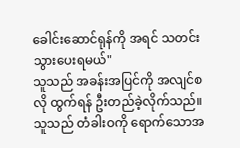ခေါင်းဆောင်ရုန်ကို အရင် သတင်းသွားပေးရမယ်"
သူသည် အခန်းအပြင်ကို အလျင်စလို ထွက်ရန် ဦးတည်ခဲ့လိုက်သည်။ သူသည် တံခါးဝကို ရောက်သောအ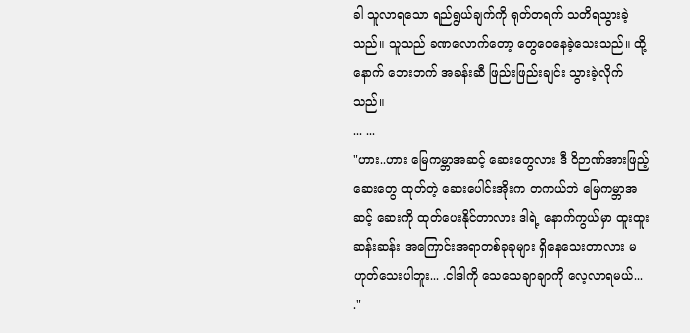ခါ သူလာရသော ရည်ရွယ်ချက်ကို ရုတ်တရက် သတိရသွားခဲ့သည်။ သူသည် ခဏလောက်တော့ တွေဝေနေခဲ့သေးသည်။ ထို့နောက် ဘေးဘက် အခန်းဆီ ဖြည်းဖြည်းချင်း သွားခဲ့လိုက်သည်။
... ...
"ဟား..ဟား မြေကမ္ဘာအဆင့် ဆေးတွေလား ဒီ ဝိဉာဏ်အားဖြည့်ဆေးတွေ ထုတ်တဲ့ ဆေးပေါင်းအိုးက တကယ်ဘဲ မြေကမ္ဘာအဆင့် ဆေးကို ထုတ်ပေးနိုင်တာလား ဒါရဲ့ နောက်ကွယ်မှာ ထူးထူးဆန်းဆန်း အကြောင်းအရာတစ်ခုခုများ ရှိနေသေးတာလား မဟုတ်သေးပါဘူး... .ငါဒါကို သေသေချာချာကို လေ့လာရမယ်... ."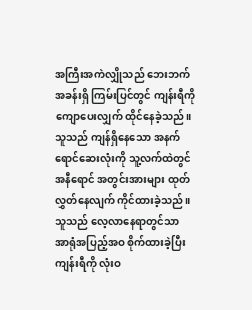အကြီးအကဲလျှိုသည် ဘေးဘက်အခန်းရှိ ကြမ်းပြင်တွင် ကျန်းရီကို ကျောပေးလျှက် ထိုင်နေခဲ့သည်။ သူသည် ကျန်ရှိနေသော အနက်ရောင်ဆေးလုံးကို သူ့လက်ထဲတွင် အနီရောင် အတွင်းအားများ ထုတ်လွှတ်နေလျက် ကိုင်ထားခဲ့သည်။ သူသည် လေ့လာနေရာတွင်သာ အာရုံအပြည့်အဝ စိုက်ထားခဲ့ပြီး ကျန်းရီကို လုံးဝ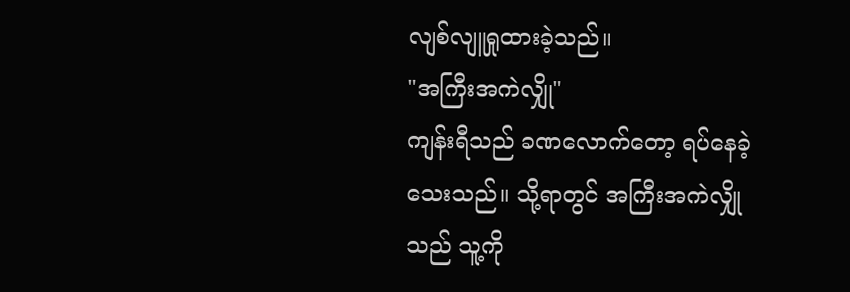လျစ်လျူရှုထားခဲ့သည်။
"အကြီးအကဲလျှို"
ကျန်းရီသည် ခဏလောက်တော့ ရပ်နေခဲ့သေးသည်။ သို့ရာတွင် အကြီးအကဲလျှိုသည် သူ့ကို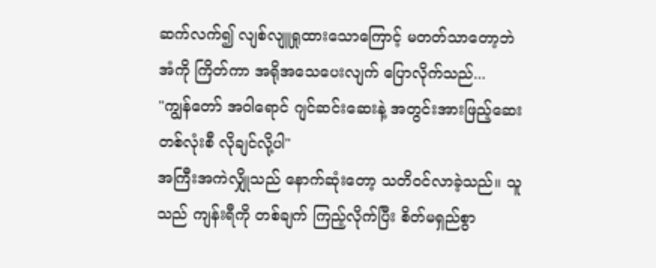ဆက်လက်၍ လျစ်လျူရှုထားသောကြောင့် မတတ်သာတော့ဘဲ အံကို ကြိတ်ကာ အရိုအသေပေးလျက် ပြောလိုက်သည်...
"ကျွန်တော် အဝါရောင် ဂျင်ဆင်းဆေးနဲ့ အတွင်းအားဖြည့်ဆေး တစ်လုံးစီ လိုချင်လို့ပါ"
အကြီးအကဲလျှိုသည် နောက်ဆုံးတော့ သတိဝင်လာခဲ့သည်။ သူသည် ကျန်းရီကို တစ်ချက် ကြည့်လိုက်ပြီး စိတ်မရှည်စွာ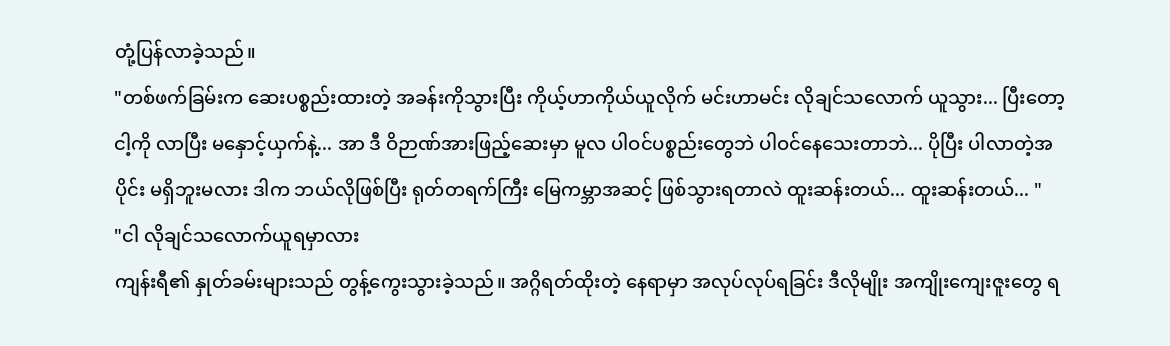တုံ့ပြန်လာခဲ့သည်။
"တစ်ဖက်ခြမ်းက ဆေးပစ္စည်းထားတဲ့ အခန်းကိုသွားပြီး ကိုယ့်ဟာကိုယ်ယူလိုက် မင်းဟာမင်း လိုချင်သလောက် ယူသွား... ပြီးတော့ ငါ့ကို လာပြီး မနှောင့်ယှက်နဲ့... အာ ဒီ ဝိဉာဏ်အားဖြည့်ဆေးမှာ မူလ ပါဝင်ပစ္စည်းတွေဘဲ ပါဝင်နေသေးတာဘဲ... ပိုပြီး ပါလာတဲ့အပိုင်း မရှိဘူးမလား ဒါက ဘယ်လိုဖြစ်ပြီး ရုတ်တရက်ကြီး မြေကမ္ဘာအဆင့် ဖြစ်သွားရတာလဲ ထူးဆန်းတယ်... ထူးဆန်းတယ်... "
"ငါ လိုချင်သလောက်ယူရမှာလား
ကျန်းရီ၏ နှုတ်ခမ်းများသည် တွန့်ကွေးသွားခဲ့သည်။ အဂ္ဂိရတ်ထိုးတဲ့ နေရာမှာ အလုပ်လုပ်ရခြင်း ဒီလိုမျိုး အကျိုးကျေးဇူးတွေ ရ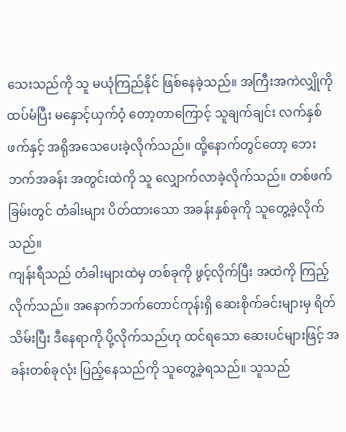သေးသည်ကို သူ မယုံကြည်နိုင် ဖြစ်နေခဲ့သည်။ အကြီးအကဲလျှိုကို ထပ်မံပြီး မနှောင့်ယှက်ဝံ့ တော့တာကြောင့် သူချက်ချင်း လက်နှစ်ဖက်နှင့် အရိုအသေပေးခဲ့လိုက်သည်။ ထို့နောက်တွင်တော့ ဘေးဘက်အခန်း အတွင်းထဲကို သူ လျှောက်လာခဲ့လိုက်သည်။ တစ်ဖက်ခြမ်းတွင် တံခါးများ ပိတ်ထားသော အခန်းနှစ်ခုကို သူတွေ့ခဲ့လိုက်သည်။
ကျန်းရီသည် တံခါးများထဲမှ တစ်ခုကို ဖွင့်လိုက်ပြီး အထဲကို ကြည့်လိုက်သည်။ အနောက်ဘက်တောင်ကုန်းရှိ ဆေးစိုက်ခင်းများမှ ရိတ်သိမ်းပြီး ဒီနေရာကို ပို့လိုက်သည်ဟု ထင်ရသော ဆေးပင်များဖြင့် အခန်းတစ်ခုလုံး ပြည့်နေသည်ကို သူတွေ့ခဲ့ရသည်။ သူသည်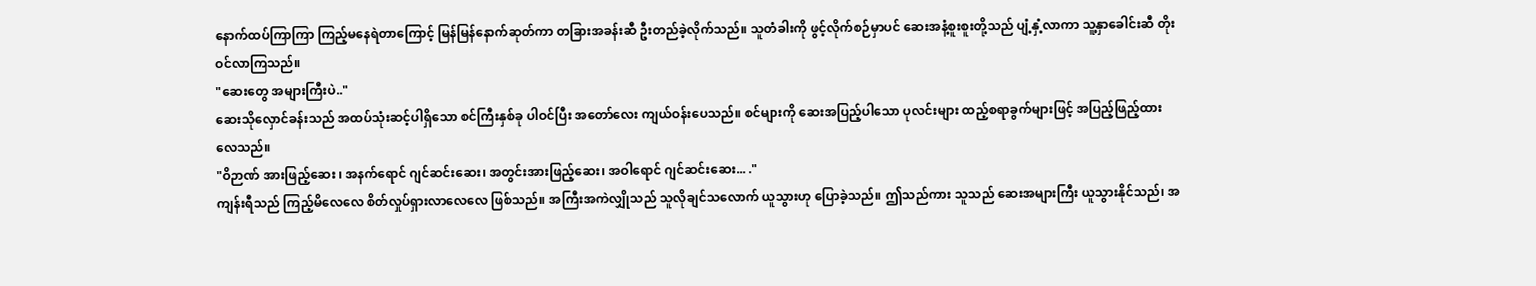နောက်ထပ်ကြာကြာ ကြည့်မနေရဲတာကြောင့် မြန်မြန်နောက်ဆုတ်ကာ တခြားအခန်းဆီ ဦးတည်ခဲ့လိုက်သည်။ သူတံခါးကို ဖွင့်လိုက်စဉ်မှာပင် ဆေးအနံ့စူးစူးတို့သည် ပျံ့နှံ့လာကာ သူ့နှာခေါင်းဆီ တိုးဝင်လာကြသည်။
"ဆေးတွေ အများကြီးပဲ.."
ဆေးသိုလှောင်ခန်းသည် အထပ်သုံးဆင့်ပါရှိသော စင်ကြီးနှစ်ခု ပါဝင်ပြီး အတော်လေး ကျယ်ဝန်းပေသည်။ စင်များကို ဆေးအပြည့်ပါသော ပုလင်းများ ထည့်စရာခွက်များဖြင့် အပြည့်ဖြည့်ထားလေသည်။
"ဝိဉာဏ် အားဖြည့်ဆေး ၊ အနက်ရောင် ဂျင်ဆင်းဆေး၊ အတွင်းအားဖြည့်ဆေး၊ အဝါရောင် ဂျင်ဆင်းဆေး... ."
ကျန်းရီသည် ကြည့်မိလေလေ စိတ်လှုပ်ရှားလာလေလေ ဖြစ်သည်။ အကြီးအကဲလျှိုသည် သူလိုချင်သလောက် ယူသွားဟု ပြောခဲ့သည်။ ဤသည်ကား သူသည် ဆေးအများကြီး ယူသွားနိုင်သည်၊ အ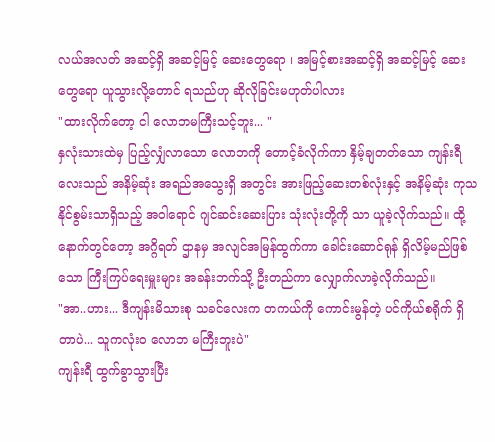လယ်အလတ် အဆင့်ရှိ အဆင့်မြင့် ဆေးတွေရော ၊ အမြင့်စားအဆင့်ရှိ အဆင့်မြင့် ဆေးတွေရော ယူသွားလို့တောင် ရသည်ဟု ဆိုလိုခြင်းမဟုတ်ပါလား
"ထားလိုက်တော့ ငါ လောဘမကြီးသင့်ဘူး... "
နှလုံးသားထဲမှ ပြည့်လျှံလာသော လောဘကို တောင့်ခံလိုက်ကာ နှိမ့်ချတတ်သော ကျန်းရီလေးသည် အနိမ့်ဆုံး အရည်အသွေးရှိ အတွင်း အားဖြည့်ဆေးတစ်လုံးနှင့် အနိမ့်ဆုံး ကုသနိုင်စွမ်းသာရှိသည့် အဝါရောင် ဂျင်ဆင်းဆေးပြား သုံးလုံးတို့ကို သာ ယူခဲ့လိုက်သည်။ ထို့နောက်တွင်တော့ အဂ္ဂိရတ် ဌာနမှ အလျင်အမြန်ထွက်ကာ ခေါင်းဆောင်ရုန် ရှိလိမ့်မည်ဖြစ်သော ကြီးကြပ်ရေးမှူးများ အခန်းဘက်သို့ ဦးတည်ကာ လျှောက်လာခဲ့လိုက်သည်။
"အာ..ဟား... ဒီကျန်းမိသားစု သခင်လေးက တကယ်ကို ကောင်းမွန်တဲ့ ပင်ကိုယ်စရိုက် ရှိတာပဲ... သူကလုံးဝ လောဘ မကြီးဘူးပဲ"
ကျန်းရီ ထွက်ခွာသွားပြီး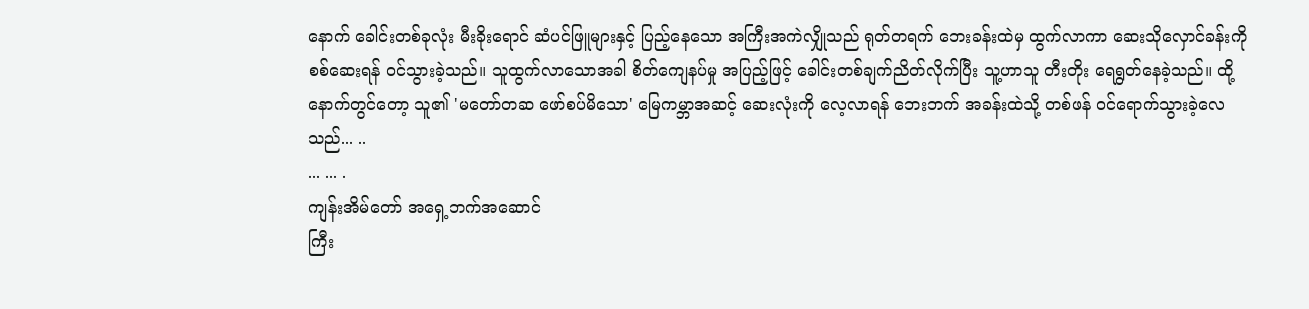နောက် ခေါင်းတစ်ခုလုံး မီးခိုးရောင် ဆံပင်ဖြူများနှင့် ပြည့်နေသော အကြီးအကဲလျှိုသည် ရုတ်တရက် ဘေးခန်းထဲမှ ထွက်လာကာ ဆေးသိုလှောင်ခန်းကို စစ်ဆေးရန် ဝင်သွားခဲ့သည်။ သူထွက်လာသောအခါ စိတ်ကျေနပ်မှု အပြည့်ဖြင့် ခေါင်းတစ်ချက်ညိတ်လိုက်ပြီး သူ့ဟာသူ တီးတိုး ရေရွတ်နေခဲ့သည်။ ထို့နောက်တွင်တော့ သူ၏ 'မတော်တဆ ဖော်စပ်မိသော' မြေကမ္ဘာအဆင့် ဆေးလုံးကို လေ့လာရန် ဘေးဘက် အခန်းထဲသို့ တစ်ဖန် ဝင်ရောက်သွားခဲ့လေသည်... ..
... ... .
ကျန်းအိမ်တော် အရှေ့ဘက်အဆောင်
ကြီး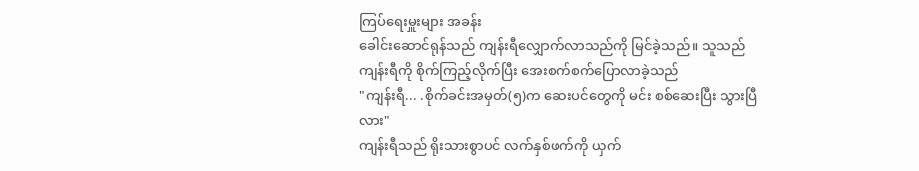ကြပ်ရေးမှူးများ အခန်း
ခေါင်းဆောင်ရုန်သည် ကျန်းရီလျှောက်လာသည်ကို မြင်ခဲ့သည်။ သူသည် ကျန်းရီကို စိုက်ကြည့်လိုက်ပြီး အေးစက်စက်ပြောလာခဲ့သည်
"ကျန်းရီ... .စိုက်ခင်းအမှတ်(၅)က ဆေးပင်တွေကို မင်း စစ်ဆေးပြီး သွားပြီလား"
ကျန်းရီသည် ရိုးသားစွာပင် လက်နှစ်ဖက်ကို ယှက်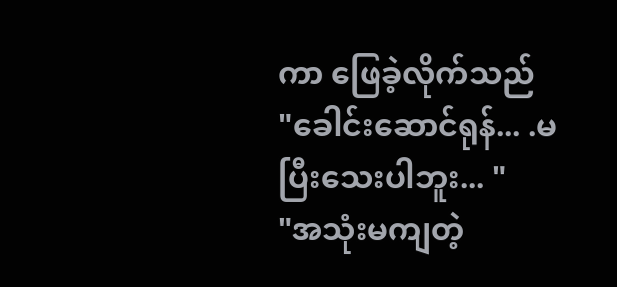ကာ ဖြေခဲ့လိုက်သည်
"ခေါင်းဆောင်ရုန်... .မပြီးသေးပါဘူး... "
"အသုံးမကျတဲ့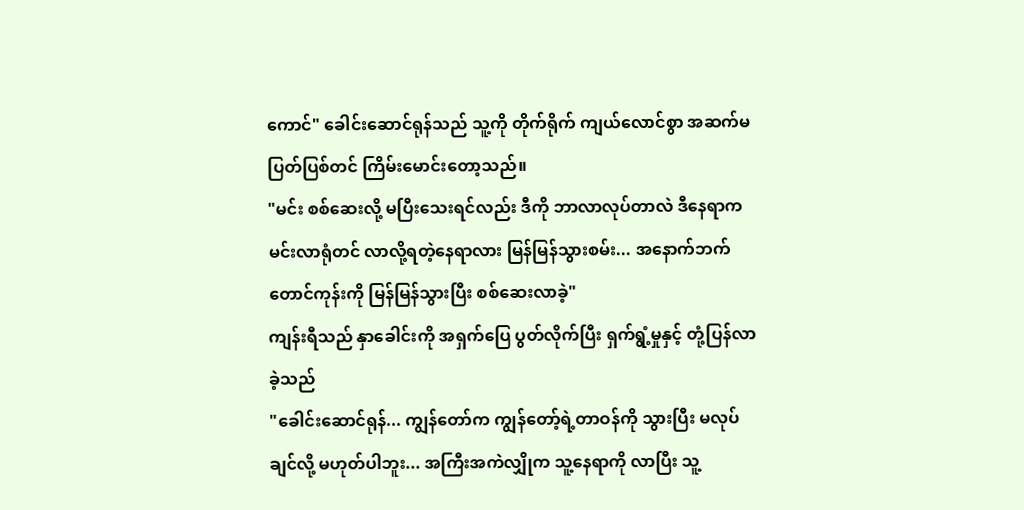ကောင်" ခေါင်းဆောင်ရုန်သည် သူ့ကို တိုက်ရိုက် ကျယ်လောင်စွာ အဆက်မပြတ်ပြစ်တင် ကြိမ်းမောင်းတော့သည်။
"မင်း စစ်ဆေးလို့ မပြီးသေးရင်လည်း ဒီကို ဘာလာလုပ်တာလဲ ဒီနေရာက မင်းလာရုံတင် လာလို့ရတဲ့နေရာလား မြန်မြန်သွားစမ်း... အနောက်ဘက် တောင်ကုန်းကို မြန်မြန်သွားပြီး စစ်ဆေးလာခဲ့"
ကျန်းရီသည် နှာခေါင်းကို အရှက်ပြေ ပွတ်လိုက်ပြီး ရှက်ရွံ့မှုနှင့် တုံ့ပြန်လာခဲ့သည်
"ခေါင်းဆောင်ရုန်... ကျွန်တော်က ကျွန်တော့်ရဲ့တာဝန်ကို သွားပြီး မလုပ်ချင်လို့ မဟုတ်ပါဘူး... အကြီးအကဲလျှိုက သူ့နေရာကို လာပြီး သူ့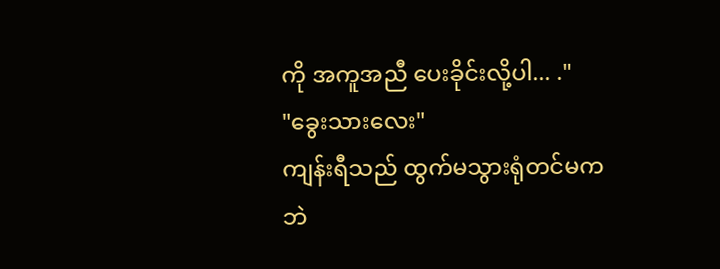ကို အကူအညီ ပေးခိုင်းလို့ပါ... ."
"ခွေးသားလေး"
ကျန်းရီသည် ထွက်မသွားရုံတင်မကဘဲ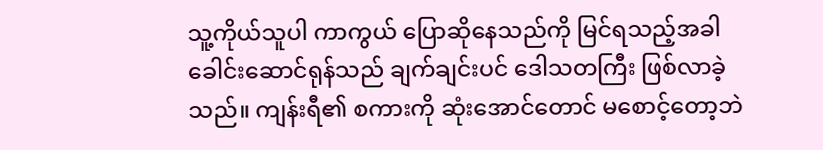သူ့ကိုယ်သူပါ ကာကွယ် ပြောဆိုနေသည်ကို မြင်ရသည့်အခါ ခေါင်းဆောင်ရုန်သည် ချက်ချင်းပင် ဒေါသတကြီး ဖြစ်လာခဲ့သည်။ ကျန်းရီ၏ စကားကို ဆုံးအောင်တောင် မစောင့်တော့ဘဲ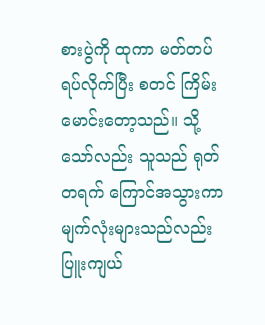စားပွဲကို ထုကာ မတ်တပ်ရပ်လိုက်ပြီး စတင် ကြိမ်းမောင်းတော့သည်။ သို့သော်လည်း သူသည် ရုတ်တရက် ကြောင်အသွားကာ မျက်လုံးများသည်လည်း ပြူးကျယ်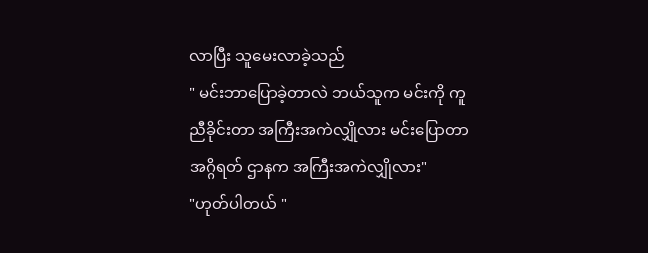လာပြီး သူမေးလာခဲ့သည်
" မင်းဘာပြောခဲ့တာလဲ ဘယ်သူက မင်းကို ကူညီခိုင်းတာ အကြီးအကဲလျှိုလား မင်းပြောတာ အဂ္ဂိရတ် ဌာနက အကြီးအကဲလျှိုလား"
"ဟုတ်ပါတယ် "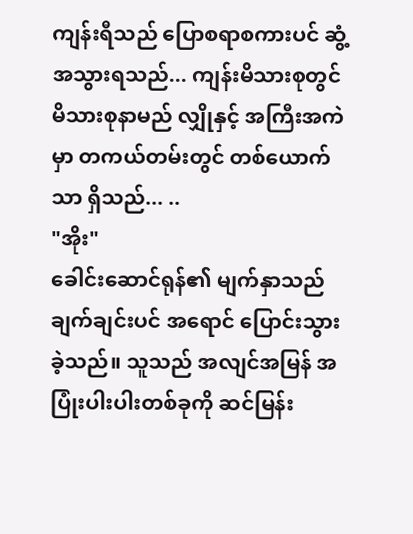ကျန်းရီသည် ပြောစရာစကားပင် ဆွံ့အသွားရသည်... ကျန်းမိသားစုတွင် မိသားစုနာမည် လျှိုနှင့် အကြီးအကဲမှာ တကယ်တမ်းတွင် တစ်ယောက်သာ ရှိသည်... ..
"အိုး"
ခေါင်းဆောင်ရုန်၏ မျက်နှာသည် ချက်ချင်းပင် အရောင် ပြောင်းသွားခဲ့သည်။ သူသည် အလျင်အမြန် အပြုံးပါးပါးတစ်ခုကို ဆင်မြန်း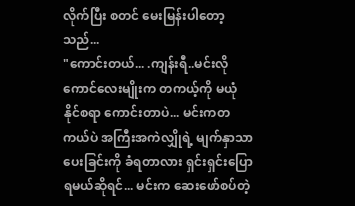လိုက်ပြီး စတင် မေးမြန်းပါတော့သည်...
"ကောင်းတယ်... .ကျန်းရီ..မင်းလိုကောင်လေးမျိုးက တကယ့်ကို မယုံနိုင်စရာ ကောင်းတာပဲ... မင်းကတကယ်ပဲ အကြီးအကဲလျှိုရဲ့ မျက်နှာသာပေးခြင်းကို ခံရတာလား ရှင်းရှင်းပြောရမယ်ဆိုရင်... မင်းက ဆေးဖော်စပ်တဲ့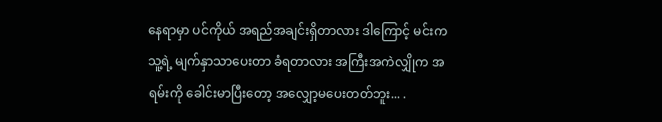နေရာမှာ ပင်ကိုယ် အရည်အချင်းရှိတာလား ဒါကြောင့် မင်းက သူ့ရဲ့ မျက်နှာသာပေးတာ ခံရတာလား အကြီးအကဲလျှိုက အရမ်းကို ခေါင်းမာပြီးတော့ အလျှော့မပေးတတ်ဘူး... .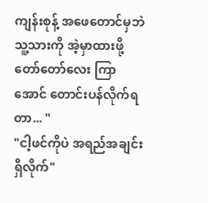ကျန်းစုန့် အဖေတောင်မှဘဲ သူ့သားကို အဲ့မှာထားဖို့ တော်တော်လေး ကြာအောင် တောင်းပန်လိုက်ရတာ... "
"ငါ့ဖင်ကိုပဲ အရည်အချင်းရှိလိုက်"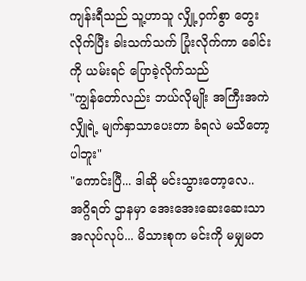ကျန်းရီသည် သူ့ဟာသူ လျှို့ဝှက်စွာ တွေးလိုက်ပြီး ခါးသက်သက် ပြုံးလိုက်ကာ ခေါင်းကို ယမ်းရင် ပြောခဲ့လိုက်သည်
"ကျွန်တော်လည်း ဘယ်လိုမျိုး အကြီးအကဲလျှိုရဲ့ မျက်နှာသာပေးတာ ခံရလဲ မသိတော့ပါဘူး"
"ကောင်းပြီ... ဒါဆို မင်းသွားတော့လေ..အဂ္ဂိရတ် ဌာနမှာ အေးအေးဆေးဆေးသာ အလုပ်လုပ်... မိသားစုက မင်းကို မမျှမတ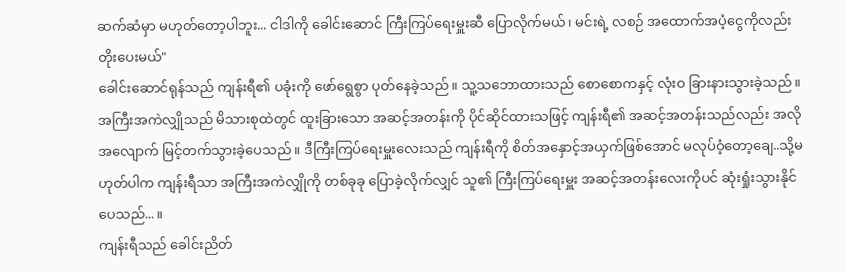ဆက်ဆံမှာ မဟုတ်တော့ပါဘူး... ငါဒါကို ခေါင်းဆောင် ကြီးကြပ်ရေးမှူးဆီ ပြောလိုက်မယ်၊ မင်းရဲ့ လစဉ် အထောက်အပံ့ငွေကိုလည်း တိုးပေးမယ်"
ခေါင်းဆောင်ရုန်သည် ကျန်းရီ၏ ပခုံးကို ဖော်ရွေစွာ ပုတ်နေခဲ့သည်။ သူ့သဘောထားသည် စောစောကနှင့် လုံးဝ ခြားနားသွားခဲ့သည်။ အကြီးအကဲလျှိုသည် မိသားစုထဲတွင် ထူးခြားသော အဆင့်အတန်းကို ပိုင်ဆိုင်ထားသဖြင့် ကျန်းရီ၏ အဆင့်အတန်းသည်လည်း အလို အလျောက် မြင့်တက်သွားခဲ့ပေသည်။ ဒီကြီးကြပ်ရေးမှူးလေးသည် ကျန်းရီကို စိတ်အနှောင့်အယှက်ဖြစ်အောင် မလုပ်ဝံ့တော့ချေ..သို့မဟုတ်ပါက ကျန်းရီသာ အကြီးအကဲလျှိုကို တစ်ခုခု ပြောခဲ့လိုက်လျှင် သူ၏ ကြီးကြပ်ရေးမှူး အဆင့်အတန်းလေးကိုပင် ဆုံးရှုံးသွားနိုင်ပေသည်... ။
ကျန်းရီသည် ခေါင်းညိတ်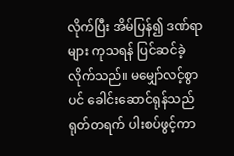လိုက်ပြီး အိမ်ပြန်၍ ဒဏ်ရာများ ကုသရန် ပြင်ဆင်ခဲ့လိုက်သည်။ မမျှော်လင့်စွာပင် ခေါင်းဆောင်ရုန်သည် ရုတ်တရက် ပါးစပ်ဖွင့်ကာ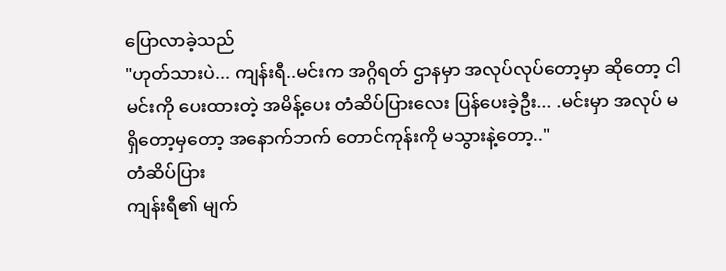ပြောလာခဲ့သည်
"ဟုတ်သားပဲ... ကျန်းရီ..မင်းက အဂ္ဂိရတ် ဌာနမှာ အလုပ်လုပ်တော့မှာ ဆိုတော့ ငါမင်းကို ပေးထားတဲ့ အမိန့်ပေး တံဆိပ်ပြားလေး ပြန်ပေးခဲ့ဦး... .မင်းမှာ အလုပ် မရှိတော့မှတော့ အနောက်ဘက် တောင်ကုန်းကို မသွားနဲ့တော့.."
တံဆိပ်ပြား
ကျန်းရီ၏ မျက်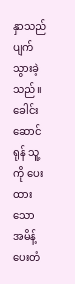နှာသည် ပျက်သွားခဲ့သည်။ ခေါင်းဆောင်ရုန် သူ့ကို ပေးထားသော အမိန့်ပေးတံ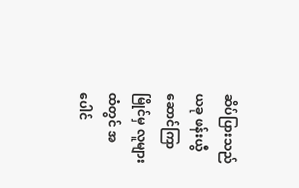ဆိပ်ပြားသည် ယခု ဖန်းယွီဆောင်ကြာမြိုင်မှ လူများထံတွင် အပေါင်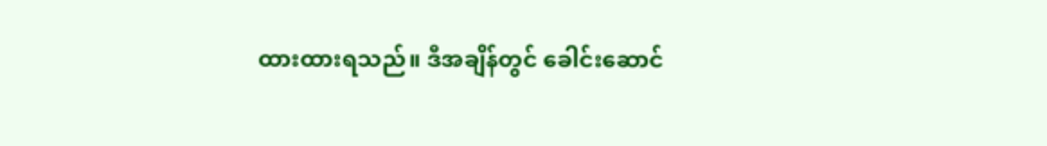ထားထားရသည်။ ဒီအချိန်တွင် ခေါင်းဆောင်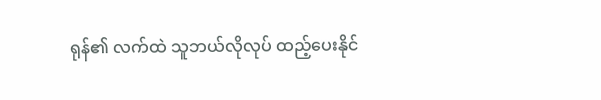ရုန်၏ လက်ထဲ သူဘယ်လိုလုပ် ထည့်ပေးနိုင်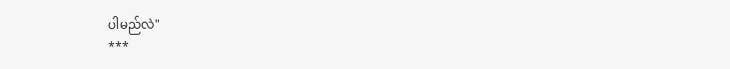ပါမည်လဲ"
***